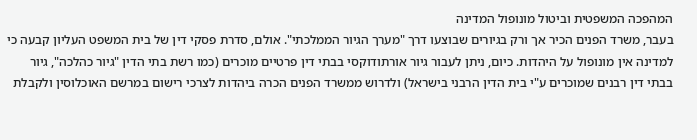המהפכה המשפטית וביטול מונופול המדינה
בעבר, משרד הפנים הכיר אך ורק בגיורים שבוצעו דרך "מערך הגיור הממלכתי". אולם, סדרת פסקי דין של בית המשפט העליון קבעה כי למדינה אין מונופול על היהדות. כיום, ניתן לעבור גיור אורתודוקסי בבתי דין פרטיים מוכרים (כמו רשת בתי הדין "גיור כהלכה", גיור בבתי דין רבנים שמוכרים ע"י בית הדין הרבני בישראל) ולדרוש ממשרד הפנים הכרה ביהדות לצרכי רישום במרשם האוכלוסין ולקבלת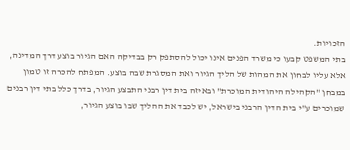הזכויות.
בתי המשפט קבעו כי משרד הפנים אינו יכול להסתפק רק בבדיקה האם הגיור בוצע דרך המדינה, אלא עליו לבחון את המהות של הליך הגיור ואת המסגרת שבה בוצע. המפתח להכרה זו טמון במבחן "הקהילה היהודית המוכרת" ובאיזה בית דין רבני התבצע הגיור, בדרך כלל בתי דין רבנים שמוכרים ע"י בית הדין הרבני בישראל, יש לכבד את ההליך שבו בוצע הגיור,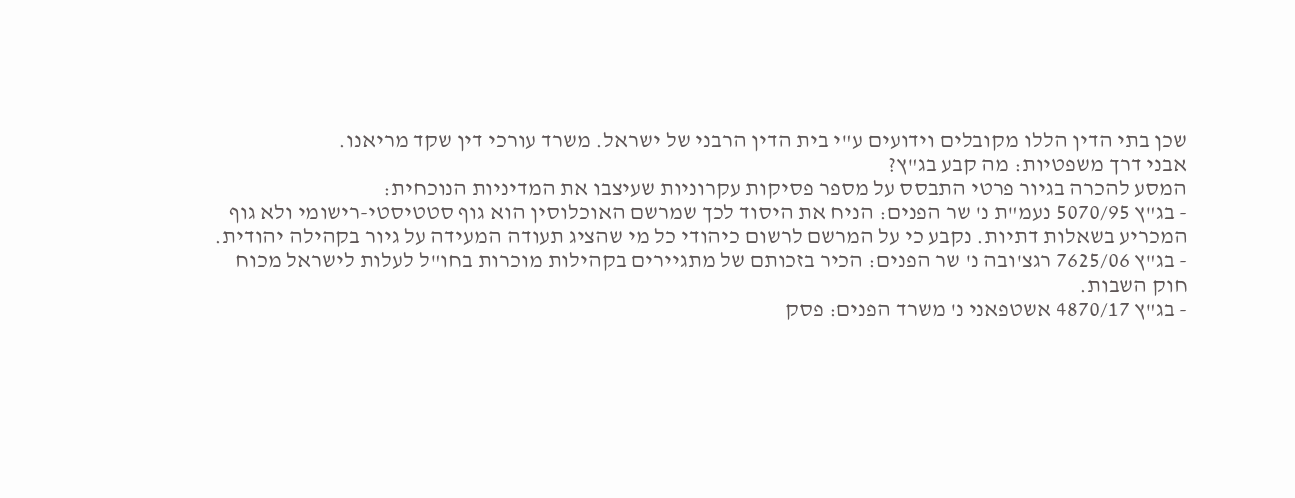שכן בתי הדין הללו מקובלים וידועים ע"י בית הדין הרבני של ישראל. משרד עורכי דין שקד מריאנו.
אבני דרך משפטיות: מה קבע בג"ץ?
המסע להכרה בגיור פרטי התבסס על מספר פסיקות עקרוניות שעיצבו את המדיניות הנוכחית:
- בג"ץ 5070/95 נעמ"ת נ' שר הפנים: הניח את היסוד לכך שמרשם האוכלוסין הוא גוף סטטיסטי-רישומי ולא גוף המכריע בשאלות דתיות. נקבע כי על המרשם לרשום כיהודי כל מי שהציג תעודה המעידה על גיור בקהילה יהודית.
- בג"ץ 7625/06 רגצ'ובה נ' שר הפנים: הכיר בזכותם של מתגיירים בקהילות מוכרות בחו"ל לעלות לישראל מכוח חוק השבות.
- בג"ץ 4870/17 אשטפאני נ' משרד הפנים: פסק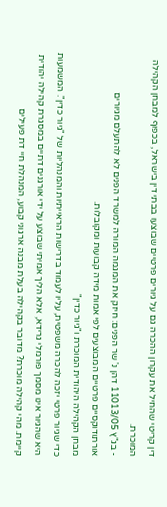דין קריטי שהחיל את עקרון ההכרה גם על גיורים פרטיים שבוצעו בבתי דין בישראל, בכפוף למבחן הקהילה המוכרת.
- בג"ץ 11013/05 דהן נ' שר הפנים: חיזק את המגמה המורה למשרד הפנים לא להתעלם מגיורים אורתודוקסיים פרטיים המבוצעים לפי אמות מידה קבועות ומקובלות.
מבחן הקהילה היהודית המוכרת ו"גיור כדין"
כדי שגיור פרטי יזכה להכרה משפטית, עליו לעמוד בדרישות הראייתיות והמנהליות של "גיור כדין". המשמעות היא שהגיור אינו מסמך פורמלי גרידא, אלא הליך אמיתי שבוצע על ידי אורגנים דתיים במסגרת קהילה יהודית קיימת. מהי קהילה מוכרת? מדובר בקהילה בעלת מבנה ארגוני קבוע, המנהלת חיי דת פעילים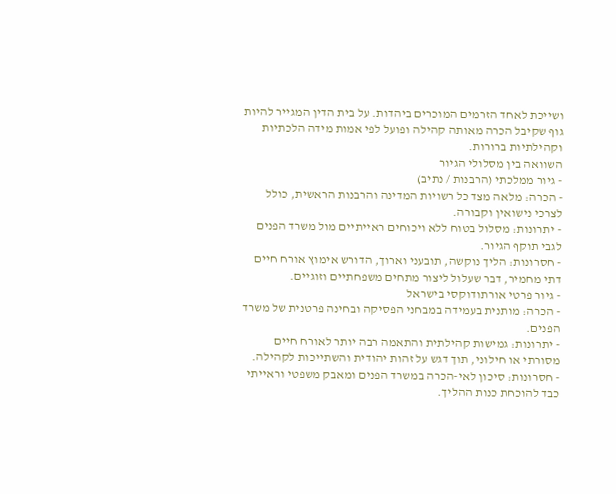ושייכת לאחד הזרמים המוכרים ביהדות. על בית הדין המגייר להיות גוף שקיבל הכרה מאותה קהילה ופועל לפי אמות מידה הלכתיות וקהילתיות ברורות.
השוואה בין מסלולי הגיור
- גיור ממלכתי (הרבנות / נתיב)
- הכרה: מלאה מצד כל רשויות המדינה והרבנות הראשית, כולל לצרכי נישואין וקבורה.
- יתרונות: מסלול בטוח ללא ויכוחים ראייתיים מול משרד הפנים לגבי תוקף הגיור.
- חסרונות: הליך נוקשה, תובעני וארוך, הדורש אימוץ אורח חיים דתי מחמיר, דבר שעלול ליצור מתחים משפחתיים וזוגיים.
- גיור פרטי אורתודוקסי בישראל
- הכרה: מותנית בעמידה במבחני הפסיקה ובחינה פרטנית של משרד הפנים.
- יתרונות: גמישות קהילתית והתאמה רבה יותר לאורח חיים מסורתי או חילוני, תוך דגש על זהות יהודית והשתייכות לקהילה.
- חסרונות: סיכון לאי-הכרה במשרד הפנים ומאבק משפטי וראייתי כבד להוכחת כנות ההליך.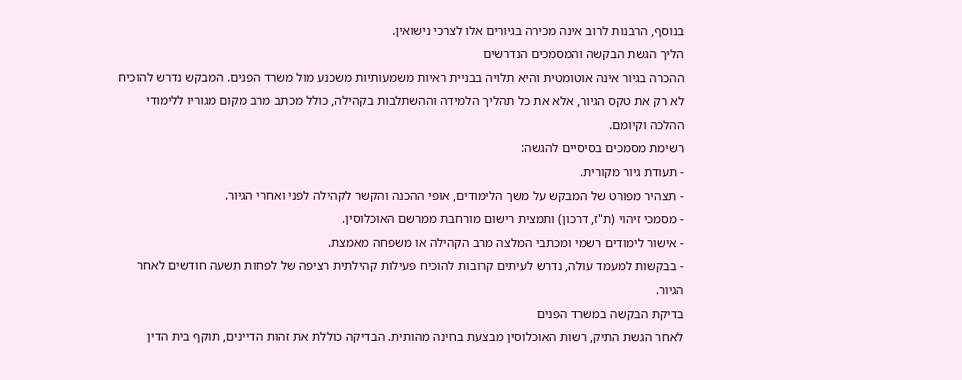בנוסף, הרבנות לרוב אינה מכירה בגיורים אלו לצרכי נישואין.
הליך הגשת הבקשה והמסמכים הנדרשים
ההכרה בגיור אינה אוטומטית והיא תלויה בבניית ראיות משמעותיות משכנע מול משרד הפנים. המבקש נדרש להוכיח לא רק את טקס הגיור, אלא את כל תהליך הלמידה וההשתלבות בקהילה, כולל מכתב מרב מקום מגוריו ללימודי ההלכה וקיומם.
רשימת מסמכים בסיסיים להגשה:
- תעודת גיור מקורית.
- תצהיר מפורט של המבקש על משך הלימודים, אופי ההכנה והקשר לקהילה לפני ואחרי הגיור.
- מסמכי זיהוי (ת"ז, דרכון) ותמצית רישום מורחבת ממרשם האוכלוסין.
- אישור לימודים רשמי ומכתבי המלצה מרב הקהילה או משפחה מאמצת.
- בבקשות למעמד עולה, נדרש לעיתים קרובות להוכיח פעילות קהילתית רציפה של לפחות תשעה חודשים לאחר הגיור.
בדיקת הבקשה במשרד הפנים
לאחר הגשת התיק, רשות האוכלוסין מבצעת בחינה מהותית. הבדיקה כוללת את זהות הדיינים, תוקף בית הדין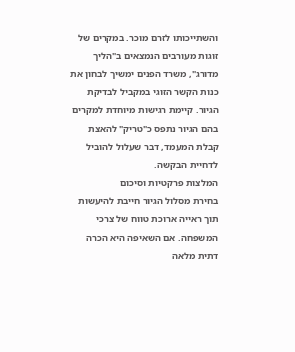והשתייכותו לזרם מוכר. במקרים של זוגות מעורבים הנמצאים ב"הליך מדורג", משרד הפנים ימשיך לבחון את כנות הקשר הזוגי במקביל לבדיקת הגיור. קיימת רגישות מיוחדת למקרים בהם הגיור נתפס כ"טריק" להאצת קבלת המעמד, דבר שעלול להוביל לדחיית הבקשה.
המלצות פרקטיות וסיכום
בחירת מסלול הגיור חייבת להיעשות תוך ראייה ארוכת טווח של צרכי המשפחה. אם השאיפה היא הכרה דתית מלאה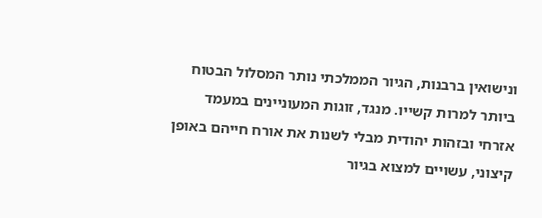ונישואין ברבנות, הגיור הממלכתי נותר המסלול הבטוח ביותר למרות קשייו. מנגד, זוגות המעוניינים במעמד אזרחי ובזהות יהודית מבלי לשנות את אורח חייהם באופן קיצוני, עשויים למצוא בגיור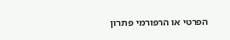הפרטי או הרפורמי פתרון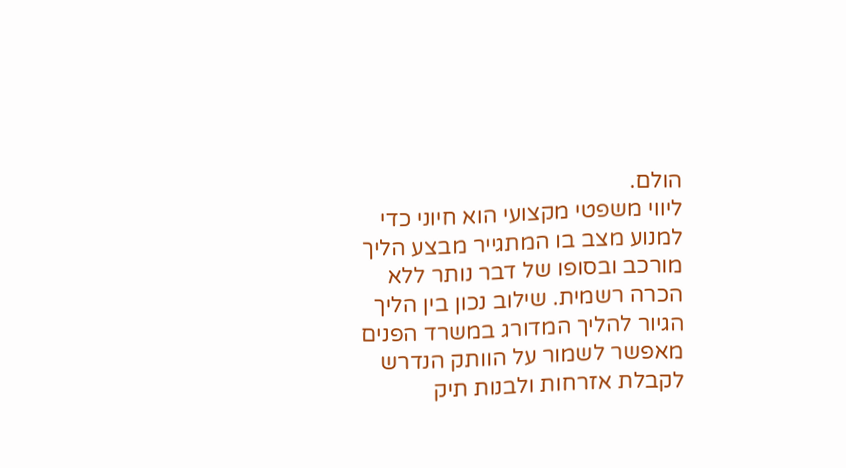הולם.
ליווי משפטי מקצועי הוא חיוני כדי למנוע מצב בו המתגייר מבצע הליך מורכב ובסופו של דבר נותר ללא הכרה רשמית. שילוב נכון בין הליך הגיור להליך המדורג במשרד הפנים מאפשר לשמור על הוותק הנדרש לקבלת אזרחות ולבנות תיק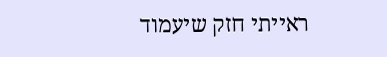ראייתי חזק שיעמוד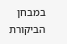במבחן הביקורת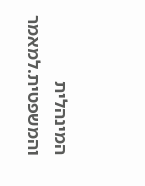המינהלית והמשפטית.למאמר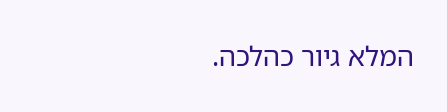המלא גיור כהלכה.